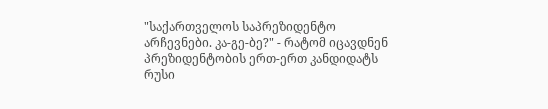"საქართველოს საპრეზიდენტო არჩევნები. კა-გე-ბე?" - რატომ იცავდნენ პრეზიდენტობის ერთ-ერთ კანდიდატს რუსი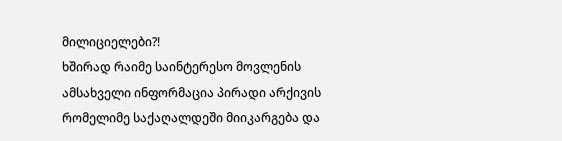მილიციელები?!
ხშირად რაიმე საინტერესო მოვლენის ამსახველი ინფორმაცია პირადი არქივის რომელიმე საქაღალდეში მიიკარგება და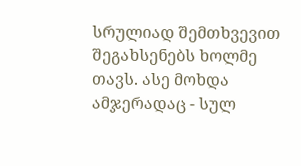სრულიად შემთხვევით შეგახსენებს ხოლმე თავს. ასე მოხდა ამჯერადაც - სულ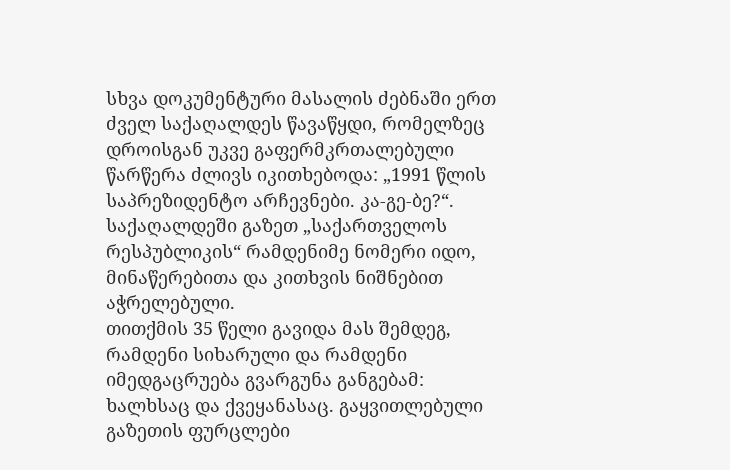სხვა დოკუმენტური მასალის ძებნაში ერთ ძველ საქაღალდეს წავაწყდი, რომელზეც დროისგან უკვე გაფერმკრთალებული წარწერა ძლივს იკითხებოდა: „1991 წლის საპრეზიდენტო არჩევნები. კა-გე-ბე?“. საქაღალდეში გაზეთ „საქართველოს რესპუბლიკის“ რამდენიმე ნომერი იდო, მინაწერებითა და კითხვის ნიშნებით აჭრელებული.
თითქმის 35 წელი გავიდა მას შემდეგ, რამდენი სიხარული და რამდენი იმედგაცრუება გვარგუნა განგებამ: ხალხსაც და ქვეყანასაც. გაყვითლებული გაზეთის ფურცლები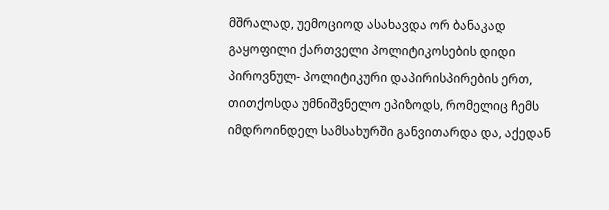მშრალად, უემოციოდ ასახავდა ორ ბანაკად გაყოფილი ქართველი პოლიტიკოსების დიდი პიროვნულ- პოლიტიკური დაპირისპირების ერთ, თითქოსდა უმნიშვნელო ეპიზოდს, რომელიც ჩემს იმდროინდელ სამსახურში განვითარდა და, აქედან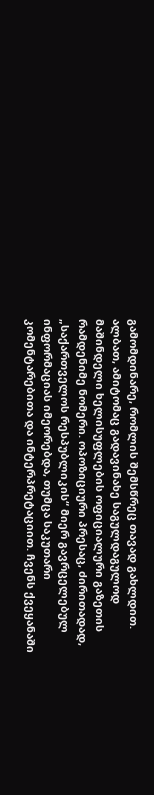გამომდინარე, რომლის შემსწრეც თავად გახლდით. ალბათ, ამიტომაც გადავინახე საგულდაგულოდ მაშინდელი ხელისუფლების ოფიციალური გაზეთის რამდენიმე ნომერი. ოპოზიციური პრესაც, ძირითადად, „საქართველოს რესპუბლიკის“ მიერ გავრცელებულ ინფორმაციას იმეორებდა, თუმცა საკუთარი კომენტარებითა და ინტერპრეტაციით. ჩვენს ქვეყანაში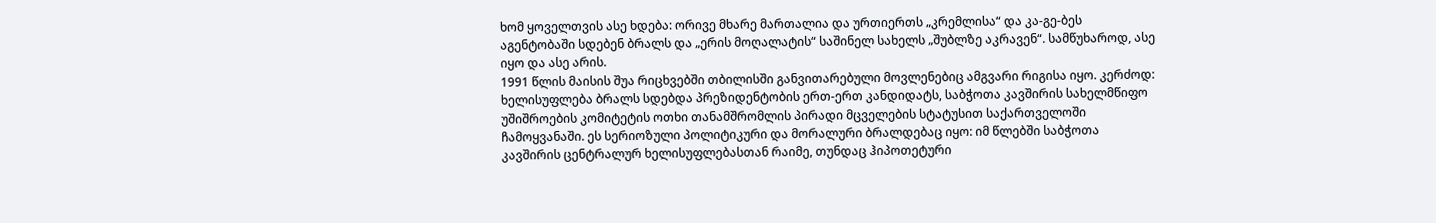ხომ ყოველთვის ასე ხდება: ორივე მხარე მართალია და ურთიერთს „კრემლისა“ და კა-გე-ბეს აგენტობაში სდებენ ბრალს და „ერის მოღალატის“ საშინელ სახელს „შუბლზე აკრავენ“. სამწუხაროდ, ასე იყო და ასე არის.
1991 წლის მაისის შუა რიცხვებში თბილისში განვითარებული მოვლენებიც ამგვარი რიგისა იყო. კერძოდ: ხელისუფლება ბრალს სდებდა პრეზიდენტობის ერთ-ერთ კანდიდატს, საბჭოთა კავშირის სახელმწიფო უშიშროების კომიტეტის ოთხი თანამშრომლის პირადი მცველების სტატუსით საქართველოში ჩამოყვანაში. ეს სერიოზული პოლიტიკური და მორალური ბრალდებაც იყო: იმ წლებში საბჭოთა კავშირის ცენტრალურ ხელისუფლებასთან რაიმე, თუნდაც ჰიპოთეტური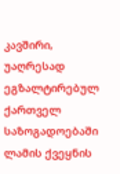კავშირი, უაღრესად ეგზალტირებულ ქართველ საზოგადოებაში ლამის ქვეყნის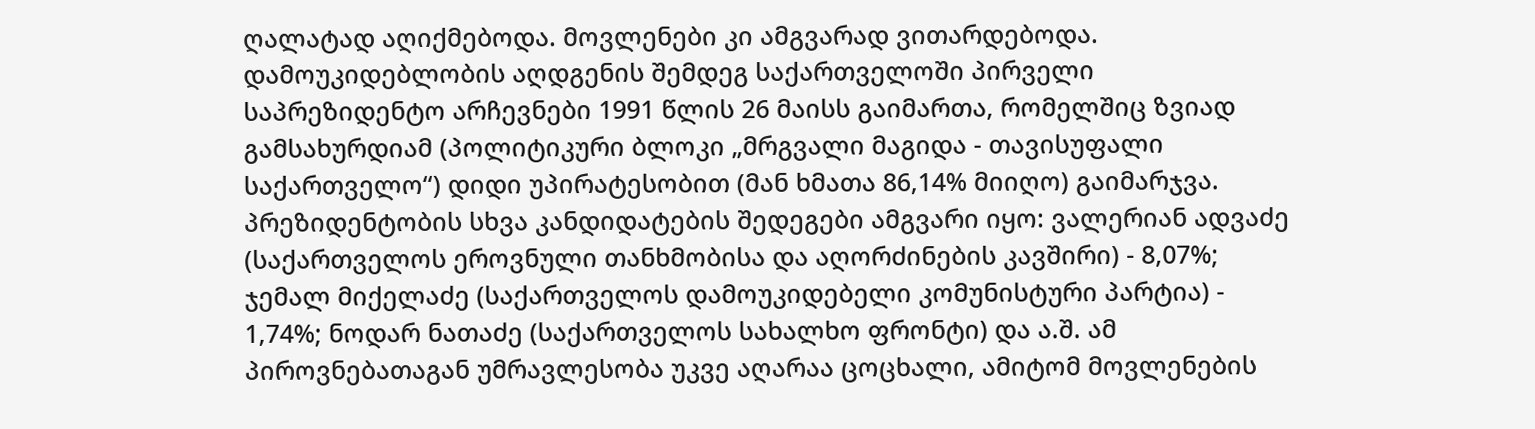ღალატად აღიქმებოდა. მოვლენები კი ამგვარად ვითარდებოდა.
დამოუკიდებლობის აღდგენის შემდეგ საქართველოში პირველი საპრეზიდენტო არჩევნები 1991 წლის 26 მაისს გაიმართა, რომელშიც ზვიად გამსახურდიამ (პოლიტიკური ბლოკი „მრგვალი მაგიდა - თავისუფალი საქართველო“) დიდი უპირატესობით (მან ხმათა 86,14% მიიღო) გაიმარჯვა. პრეზიდენტობის სხვა კანდიდატების შედეგები ამგვარი იყო: ვალერიან ადვაძე (საქართველოს ეროვნული თანხმობისა და აღორძინების კავშირი) - 8,07%; ჯემალ მიქელაძე (საქართველოს დამოუკიდებელი კომუნისტური პარტია) - 1,74%; ნოდარ ნათაძე (საქართველოს სახალხო ფრონტი) და ა.შ. ამ პიროვნებათაგან უმრავლესობა უკვე აღარაა ცოცხალი, ამიტომ მოვლენების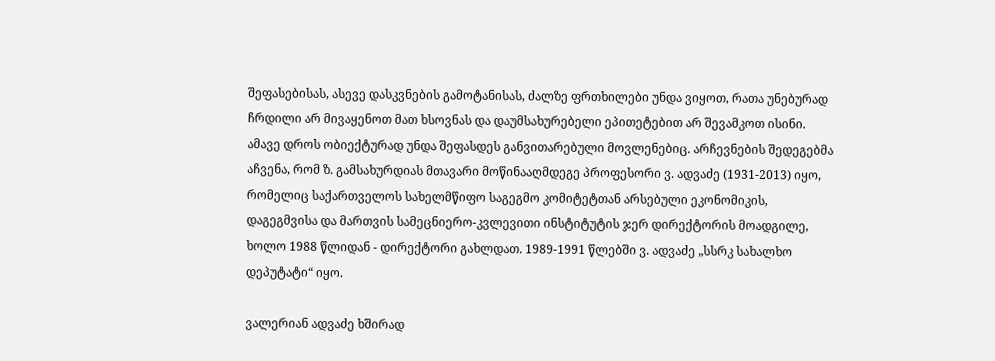შეფასებისას, ასევე დასკვნების გამოტანისას, ძალზე ფრთხილები უნდა ვიყოთ, რათა უნებურად ჩრდილი არ მივაყენოთ მათ ხსოვნას და დაუმსახურებელი ეპითეტებით არ შევამკოთ ისინი. ამავე დროს ობიექტურად უნდა შეფასდეს განვითარებული მოვლენებიც. არჩევნების შედეგებმა აჩვენა, რომ ზ. გამსახურდიას მთავარი მოწინააღმდეგე პროფესორი ვ. ადვაძე (1931-2013) იყო, რომელიც საქართველოს სახელმწიფო საგეგმო კომიტეტთან არსებული ეკონომიკის, დაგეგმვისა და მართვის სამეცნიერო-კვლევითი ინსტიტუტის ჯერ დირექტორის მოადგილე, ხოლო 1988 წლიდან - დირექტორი გახლდათ. 1989-1991 წლებში ვ. ადვაძე „სსრკ სახალხო დეპუტატი“ იყო.

ვალერიან ადვაძე ხშირად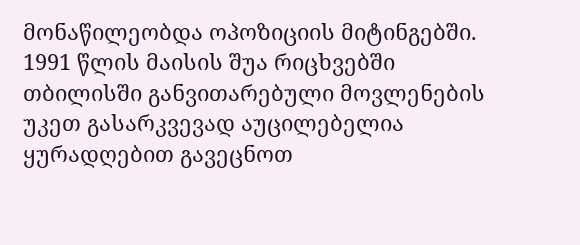მონაწილეობდა ოპოზიციის მიტინგებში.
1991 წლის მაისის შუა რიცხვებში თბილისში განვითარებული მოვლენების უკეთ გასარკვევად აუცილებელია ყურადღებით გავეცნოთ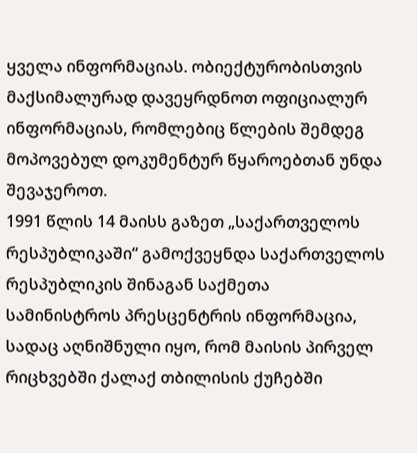ყველა ინფორმაციას. ობიექტურობისთვის მაქსიმალურად დავეყრდნოთ ოფიციალურ ინფორმაციას, რომლებიც წლების შემდეგ მოპოვებულ დოკუმენტურ წყაროებთან უნდა შევაჯეროთ.
1991 წლის 14 მაისს გაზეთ „საქართველოს რესპუბლიკაში“ გამოქვეყნდა საქართველოს რესპუბლიკის შინაგან საქმეთა სამინისტროს პრესცენტრის ინფორმაცია, სადაც აღნიშნული იყო, რომ მაისის პირველ რიცხვებში ქალაქ თბილისის ქუჩებში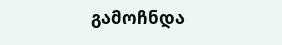გამოჩნდა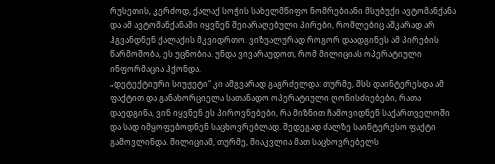რუსეთის, კერძოდ, ქალაქ სოჭის სახელმწიფო ნომრებიანი მსუბუქი ავტომანქანა და ამ ავტომანქანაში იყვნენ შეიარაღებული პირები, რომლებიც აშკარად არ ჰგვანდნენ ქალაქის მკვიდრთო. ვიზუალურად როგორ დაადგინეს ამ პირების წარმოშობა, ეს უცნობია. უნდა ვივარაუდოთ, რომ მილიციას ოპერატიული ინფორმაცია ჰქონდა.
„დეტექტიური სიუჟეტი“ კი ამგვარად გაგრძელდა: თურმე, შსს დაინტერესდა ამ ფაქტით და განახორციელა სათანადო ოპერატიული ღონისძიებები, რათა დაედგინა, ვინ იყვნენ ეს პიროვნებები, რა მიზნით ჩამოვიდნენ საქართველოში და სად იმყოფებოდნენ საცხოვრებლად. შედეგად ძალზე საინტერესო ფაქტი გამოვლინდა. მილიციამ, თურმე, მიაკვლია მათ საცხოვრებელს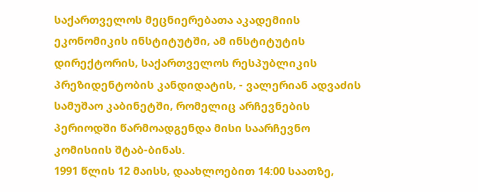საქართველოს მეცნიერებათა აკადემიის ეკონომიკის ინსტიტუტში, ამ ინსტიტუტის დირექტორის, საქართველოს რესპუბლიკის პრეზიდენტობის კანდიდატის, - ვალერიან ადვაძის სამუშაო კაბინეტში, რომელიც არჩევნების პერიოდში წარმოადგენდა მისი საარჩევნო კომისიის შტაბ-ბინას.
1991 წლის 12 მაისს, დაახლოებით 14:00 საათზე,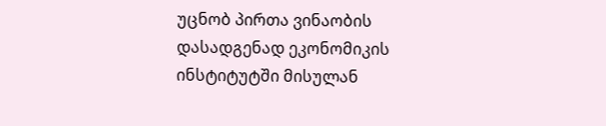უცნობ პირთა ვინაობის დასადგენად ეკონომიკის ინსტიტუტში მისულან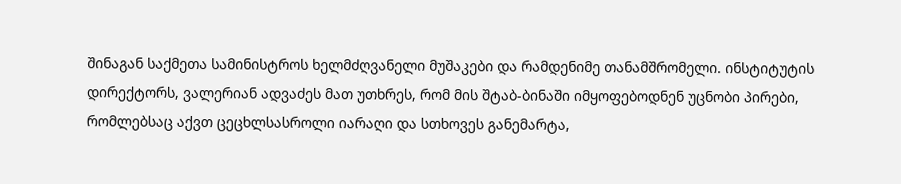შინაგან საქმეთა სამინისტროს ხელმძღვანელი მუშაკები და რამდენიმე თანამშრომელი. ინსტიტუტის დირექტორს, ვალერიან ადვაძეს მათ უთხრეს, რომ მის შტაბ-ბინაში იმყოფებოდნენ უცნობი პირები, რომლებსაც აქვთ ცეცხლსასროლი იარაღი და სთხოვეს განემარტა,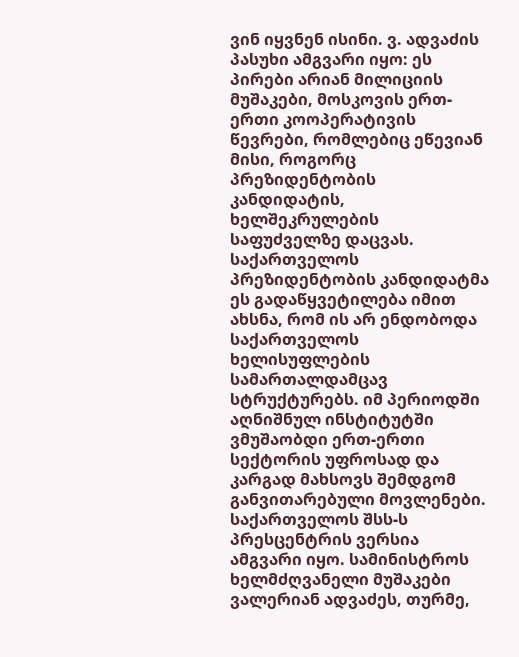ვინ იყვნენ ისინი. ვ. ადვაძის პასუხი ამგვარი იყო: ეს პირები არიან მილიციის მუშაკები, მოსკოვის ერთ- ერთი კოოპერატივის წევრები, რომლებიც ეწევიან მისი, როგორც პრეზიდენტობის კანდიდატის, ხელშეკრულების საფუძველზე დაცვას. საქართველოს პრეზიდენტობის კანდიდატმა ეს გადაწყვეტილება იმით ახსნა, რომ ის არ ენდობოდა საქართველოს ხელისუფლების სამართალდამცავ სტრუქტურებს. იმ პერიოდში აღნიშნულ ინსტიტუტში ვმუშაობდი ერთ-ერთი სექტორის უფროსად და კარგად მახსოვს შემდგომ განვითარებული მოვლენები. საქართველოს შსს-ს პრესცენტრის ვერსია ამგვარი იყო. სამინისტროს ხელმძღვანელი მუშაკები ვალერიან ადვაძეს, თურმე,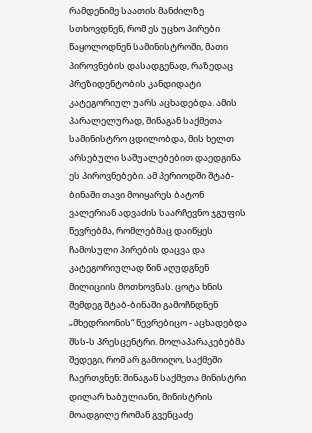რამდენიმე საათის მანძილზე სთხოვდნენ, რომ ეს უცხო პირები წაყოლოდნენ სამინისტროში, მათი პიროვნების დასადგენად, რაზედაც პრეზიდენტობის კანდიდატი კატეგორიულ უარს აცხადებდა. ამის პარალელურად, შინაგან საქმეთა სამინისტრო ცდილობდა, მის ხელთ არსებული საშუალებებით დაედგინა ეს პიროვნებები. ამ პერიოდში შტაბ-ბინაში თავი მოიყარეს ბატონ ვალერიან ადვაძის საარჩევნო ჯგუფის წევრებმა, რომლებმაც დაიწყეს ჩამოსული პირების დაცვა და კატეგორიულად წინ აღუდგნენ მილიციის მოთხოვნას. ცოტა ხნის შემდეგ შტაბ-ბინაში გამოჩნდნენ „მხედრიონის“ წევრებიცო - აცხადებდა შსს-ს პრესცენტრი. მოლაპარაკებებმა შედეგი, რომ არ გამოიღო, საქმეში ჩაერთვნენ: შინაგან საქმეთა მინისტრი დილარ ხაბულიანი, მინისტრის მოადგილე რომან გვენცაძე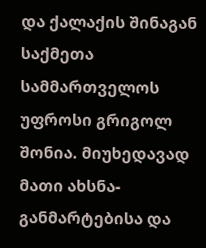და ქალაქის შინაგან საქმეთა სამმართველოს უფროსი გრიგოლ შონია. მიუხედავად მათი ახსნა-განმარტებისა და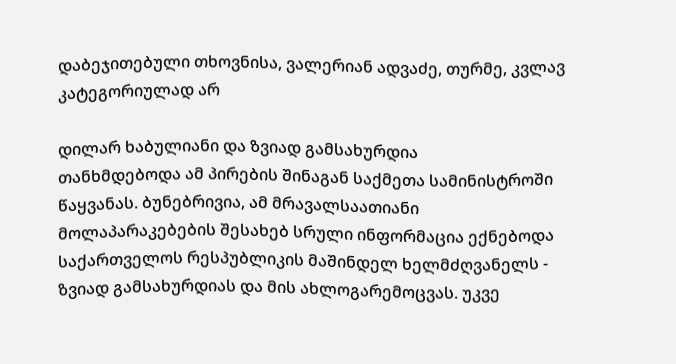დაბეჯითებული თხოვნისა, ვალერიან ადვაძე, თურმე, კვლავ კატეგორიულად არ

დილარ ხაბულიანი და ზვიად გამსახურდია
თანხმდებოდა ამ პირების შინაგან საქმეთა სამინისტროში წაყვანას. ბუნებრივია, ამ მრავალსაათიანი მოლაპარაკებების შესახებ სრული ინფორმაცია ექნებოდა საქართველოს რესპუბლიკის მაშინდელ ხელმძღვანელს - ზვიად გამსახურდიას და მის ახლოგარემოცვას. უკვე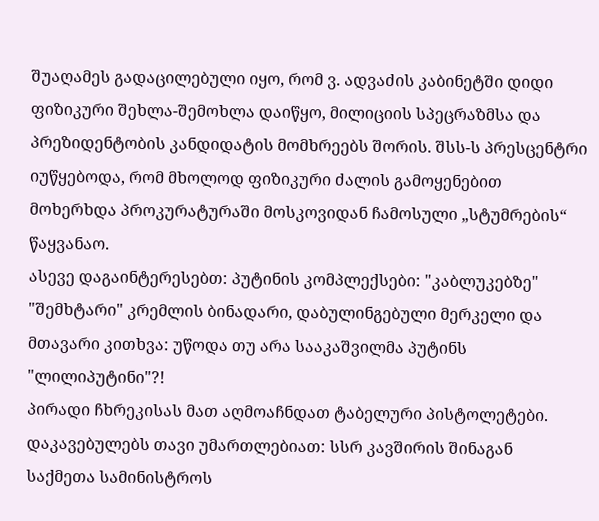შუაღამეს გადაცილებული იყო, რომ ვ. ადვაძის კაბინეტში დიდი ფიზიკური შეხლა-შემოხლა დაიწყო, მილიციის სპეცრაზმსა და პრეზიდენტობის კანდიდატის მომხრეებს შორის. შსს-ს პრესცენტრი იუწყებოდა, რომ მხოლოდ ფიზიკური ძალის გამოყენებით მოხერხდა პროკურატურაში მოსკოვიდან ჩამოსული „სტუმრების“ წაყვანაო.
ასევე დაგაინტერესებთ: პუტინის კომპლექსები: "კაბლუკებზე" "შემხტარი" კრემლის ბინადარი, დაბულინგებული მერკელი და მთავარი კითხვა: უწოდა თუ არა სააკაშვილმა პუტინს "ლილიპუტინი"?!
პირადი ჩხრეკისას მათ აღმოაჩნდათ ტაბელური პისტოლეტები. დაკავებულებს თავი უმართლებიათ: სსრ კავშირის შინაგან საქმეთა სამინისტროს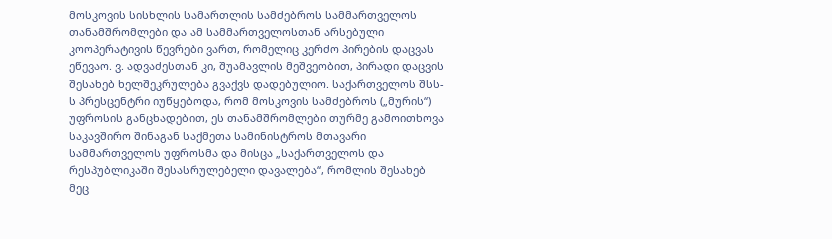მოსკოვის სისხლის სამართლის სამძებროს სამმართველოს თანამშრომლები და ამ სამმართველოსთან არსებული კოოპერატივის წევრები ვართ, რომელიც კერძო პირების დაცვას ეწევაო. ვ. ადვაძესთან კი, შუამავლის მეშვეობით, პირადი დაცვის შესახებ ხელშეკრულება გვაქვს დადებულიო. საქართველოს შსს-ს პრესცენტრი იუწყებოდა, რომ მოსკოვის სამძებროს („მურის“) უფროსის განცხადებით, ეს თანამშრომლები თურმე გამოითხოვა საკავშირო შინაგან საქმეთა სამინისტროს მთავარი სამმართველოს უფროსმა და მისცა „საქართველოს და რესპუბლიკაში შესასრულებელი დავალება“, რომლის შესახებ მეც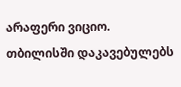არაფერი ვიციო.
თბილისში დაკავებულებს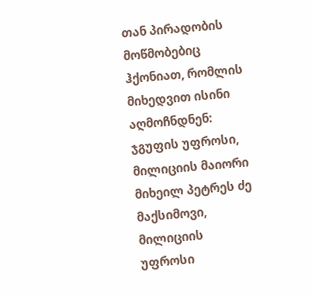თან პირადობის მოწმობებიც ჰქონიათ, რომლის მიხედვით ისინი აღმოჩნდნენ: ჯგუფის უფროსი, მილიციის მაიორი მიხეილ პეტრეს ძე მაქსიმოვი, მილიციის უფროსი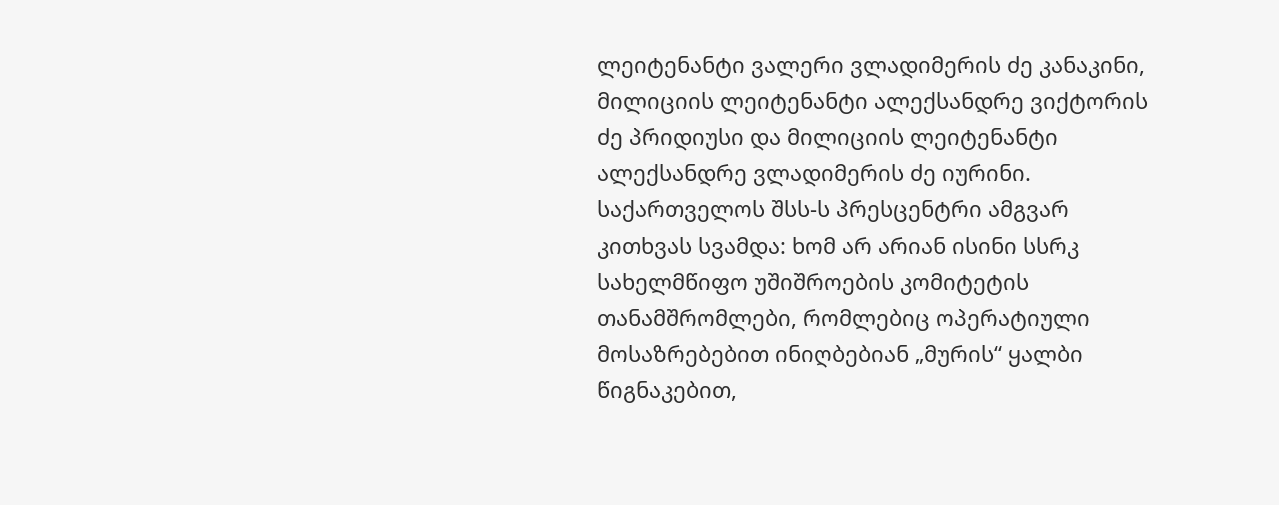ლეიტენანტი ვალერი ვლადიმერის ძე კანაკინი, მილიციის ლეიტენანტი ალექსანდრე ვიქტორის ძე პრიდიუსი და მილიციის ლეიტენანტი ალექსანდრე ვლადიმერის ძე იურინი.
საქართველოს შსს-ს პრესცენტრი ამგვარ კითხვას სვამდა: ხომ არ არიან ისინი სსრკ სახელმწიფო უშიშროების კომიტეტის თანამშრომლები, რომლებიც ოპერატიული მოსაზრებებით ინიღბებიან „მურის“ ყალბი წიგნაკებით,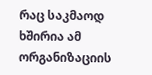რაც საკმაოდ ხშირია ამ ორგანიზაციის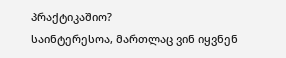პრაქტიკაშიო?
საინტერესოა, მართლაც ვინ იყვნენ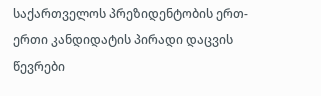საქართველოს პრეზიდენტობის ერთ-ერთი კანდიდატის პირადი დაცვის წევრები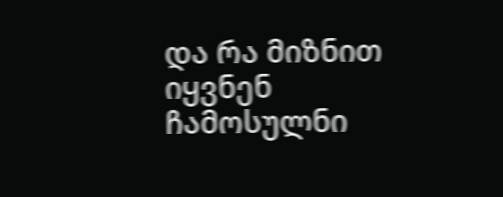და რა მიზნით იყვნენ ჩამოსულნი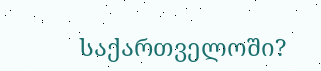საქართველოში?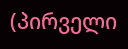(პირველი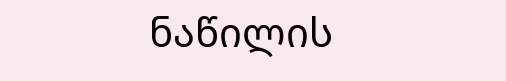ნაწილის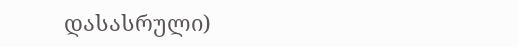დასასრული)